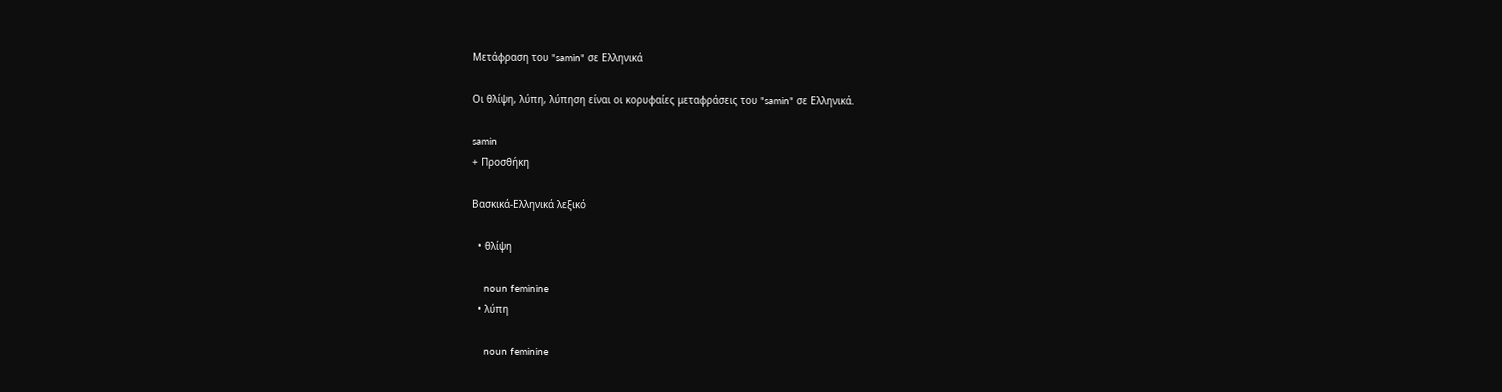Μετάφραση του "samin" σε Ελληνικά

Οι θλίψη, λύπη, λύπηση είναι οι κορυφαίες μεταφράσεις του "samin" σε Ελληνικά.

samin
+ Προσθήκη

Βασκικά-Ελληνικά λεξικό

  • θλίψη

    noun feminine
  • λύπη

    noun feminine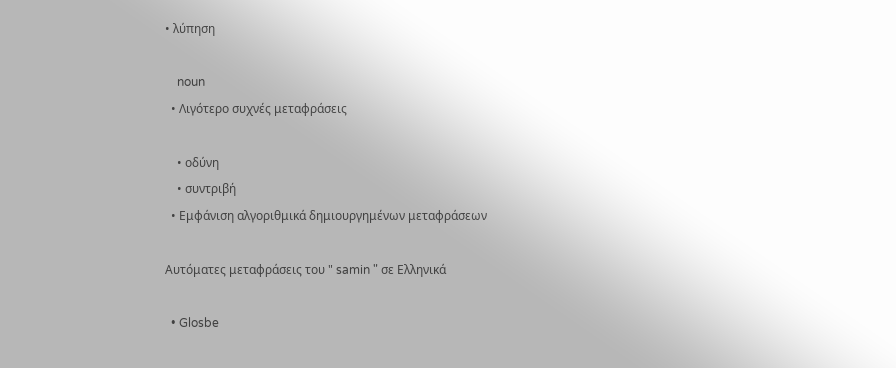• λύπηση

    noun
  • Λιγότερο συχνές μεταφράσεις

    • οδύνη
    • συντριβή
  • Εμφάνιση αλγοριθμικά δημιουργημένων μεταφράσεων

Αυτόματες μεταφράσεις του " samin " σε Ελληνικά

  • Glosbe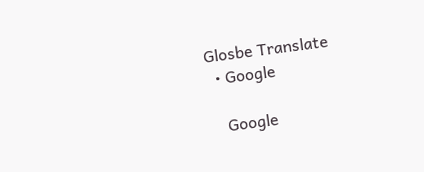Glosbe Translate
  • Google

    Google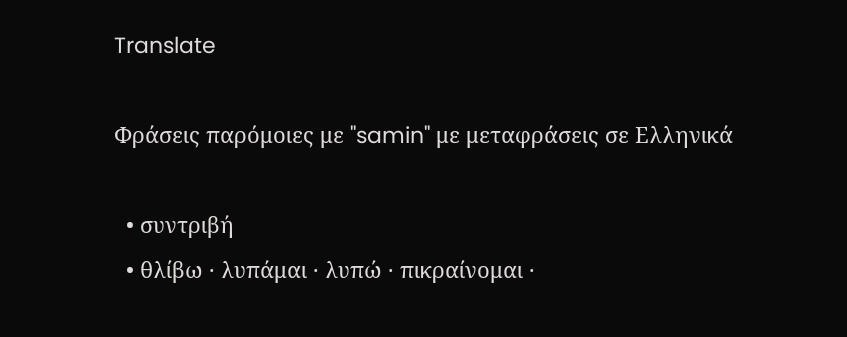Translate

Φράσεις παρόμοιες με "samin" με μεταφράσεις σε Ελληνικά

  • συντριβή
  • θλίβω · λυπάμαι · λυπώ · πικραίνομαι ·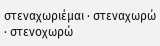στεναχωριέμαι · στεναχωρώ · στενοχωρώ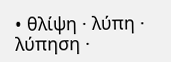• θλίψη · λύπη · λύπηση ·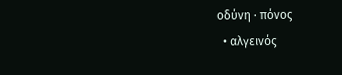οδύνη · πόνος
  • αλγεινός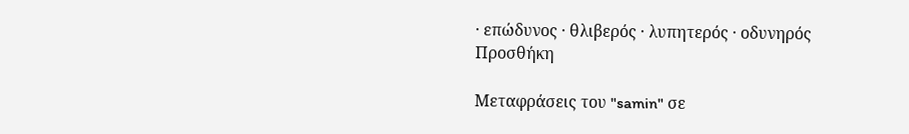· επώδυνος · θλιβερός · λυπητερός · οδυνηρός
Προσθήκη

Μεταφράσεις του "samin" σε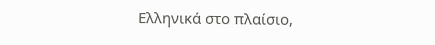Ελληνικά στο πλαίσιο,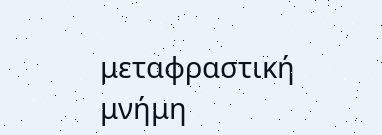μεταφραστική μνήμη